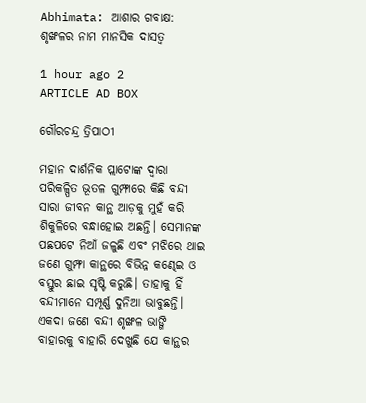Abhimata: ଆଶାର ଗବାକ୍ଷ: ଶୃଙ୍ଖଳର ନାମ ମାନସିକ ଦାସତ୍ବ

1 hour ago 2
ARTICLE AD BOX

ଗୌରଚନ୍ଦ୍ର ତ୍ରିପାଠୀ

ମହାନ ଦାର୍ଶନିକ ପ୍ଲାଟୋଙ୍କ ଦ୍ବାରା ପରିକଳ୍ପିତ ଭୂତଳ ଗୁମ୍ଫାରେ କିଛି ବନ୍ଦୀ ସାରା ଜୀବନ କାନ୍ଥ ଆଡ଼କୁ ମୁହଁ କରି ଶିକୁଳିରେ ବନ୍ଧାହୋଇ ଅଛନ୍ତି। ସେମାନଙ୍କ ପଛପଟେ ନିଆଁ ଜଳୁଛି ଏବଂ ମଝିରେ ଥାଇ ଜଣେ ଗୁମ୍ଫା କାନ୍ଥରେ ବିଭିନ୍ନ କଣ୍ଢେଇ ଓ ବସ୍ତୁର ଛାଇ ସୃଷ୍ଟି କରୁଛି। ତାହାକୁ ହିଁ ବନ୍ଦୀମାନେ ସମ୍ପୂର୍ଣ୍ଣ ଦୁନିଆ ଭାବୁଛନ୍ତି। ଏକଦା ଜଣେ ବନ୍ଦୀ ଶୃଙ୍ଖଳ ଭାଙ୍ଗି ବାହାରକୁ ବାହାରି ଦେଖୁଛି ଯେ କାନ୍ଥର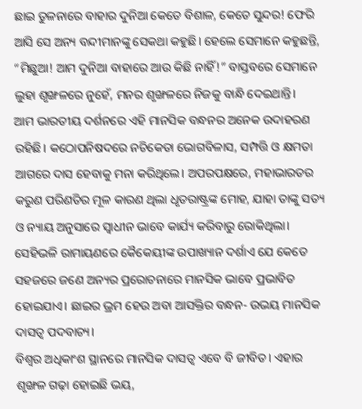ଛାଇ ତୁଳନାରେ ବାହାର ଦୁନିଆ କେତେ ବିଶାଳ, କେତେ ସୁନ୍ଦର! ଫେରି ଆସି ସେ ଅନ୍ୟ ବନ୍ଦୀମାନଙ୍କୁ ସେକଥା କହୁଛି। ହେଲେ ସେମାନେ କହୁଛନ୍ତି, “ମିଛୁଆ! ଆମ ଦୁନିଆ ବାହାରେ ଆଉ କିଛି ନାହିଁ!” ବାସ୍ତବରେ ସେମାନେ ଲୁହା ଶୃଙ୍ଖଳରେ ନୁହେଁ, ମନର ଶୃଙ୍ଖଳରେ ନିଜକୁ ବାନ୍ଧି ଦେଇଥାନ୍ତି।
ଆମ ଭାରତୀୟ ଦର୍ଶନରେ ଏହି ମାନସିକ ବନ୍ଧନର ଅନେକ ଉଦାହରଣ ରହିଛି। କଠୋପନିଷଦରେ ନଚିକେତା ଭୋଗବିଳାସ, ସମ୍ପତ୍ତି ଓ କ୍ଷମତା ଆଗରେ ଦାସ ହେବାକୁ ମନା କରିଥିଲେ। ଅପରପକ୍ଷରେ, ମହାଭାରତର କରୁଣ ପରିଣତିର ମୂଳ କାରଣ ଥିଲା ଧୃତରାଷ୍ଟ୍ରଙ୍କ ମୋହ, ଯାହା ତାଙ୍କୁ ସତ୍ୟ ଓ ନ୍ୟାୟ ଅନୁସାରେ ସ୍ୱାଧୀନ ଭାବେ କାର୍ଯ୍ୟ କରିବାରୁ ରୋକିଥିଲା। ସେହିଭଳି ରାମାୟଣରେ କୈକେୟୀଙ୍କ ଉପାଖ୍ୟାନ ଦର୍ଶାଏ ଯେ କେତେ ସହଜରେ ଜଣେ ଅନ୍ୟର ପ୍ରରୋଚନାରେ ମାନସିକ ଭାବେ ପ୍ରଭାବିତ ହୋଇଯାଏ। ଛାଇର ଭ୍ରମ ହେଉ ଅବା ଆସକ୍ତିର ବନ୍ଧନ- ଉଭୟ ମାନସିକ ଦାସତ୍ୱ ପଦବାଚ୍ୟ।
ବିଶ୍ବର ଅଧିକାଂଶ ସ୍ଥାନରେ ମାନସିକ ଦାସତ୍ୱ ଏବେ ବି ଜୀବିତ। ଏହାର ଶୃଙ୍ଖଳ ଗଢ଼ା ହୋଇଛି ଭୟ,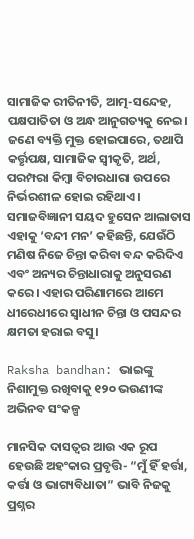ସାମାଜିକ ରୀତିନୀତି, ଆତ୍ମ-ସନ୍ଦେହ, ପକ୍ଷପାତିତା ଓ ଅନ୍ଧ ଆନୁଗତ୍ୟକୁ ନେଇ। ଜଣେ ବ୍ୟକ୍ତି ମୁକ୍ତ ହୋଇପାରେ, ତଥାପି କର୍ତ୍ତୃପକ୍ଷ, ସାମାଜିକ ସ୍ୱୀକୃତି, ଅର୍ଥ, ପରମ୍ପରା କିମ୍ବା ବିଚାରଧାରା ଉପରେ ନିର୍ଭରଶୀଳ ହୋଇ ରହିଥାଏ। ସମାଜବିଜ୍ଞାନୀ ସୟଦ ହୁସେନ ଆଲାତାସ ଏହାକୁ ‘ବନ୍ଦୀ ମନ’ କହିଛନ୍ତି, ଯେଉଁଠି ମଣିଷ ନିଜେ ଚିନ୍ତା କରିବା ବନ୍ଦ କରିଦିଏ ଏବଂ ଅନ୍ୟର ଚିନ୍ତାଧାରାକୁ ଅନୁସରଣ କରେ। ଏହାର ପରିଣାମରେ ଆମେ ଧୀରେଧୀରେ ସ୍ୱାଧୀନ ଚିନ୍ତା ଓ ପସନ୍ଦର କ୍ଷମତା ହରାଇ ବସୁ।

Raksha bandhan: ଭାଇଙ୍କୁ ନିଶାମୁକ୍ତ ରଖିବାକୁ ୧୨୦ ଭଉଣୀଙ୍କ ଅଭିନବ ସଂକଳ୍ପ

ମାନସିକ ଦାସତ୍ୱର ଆଉ ଏକ ରୂପ ହେଉଛି ଅହଂକାର ପ୍ରବୃତ୍ତି- “ମୁଁ ହିଁ ହର୍ତ୍ତା, କର୍ତ୍ତା ଓ ଭାଗ୍ୟବିଧାତା” ଭାବି ନିଜକୁ ପ୍ରଶ୍ନର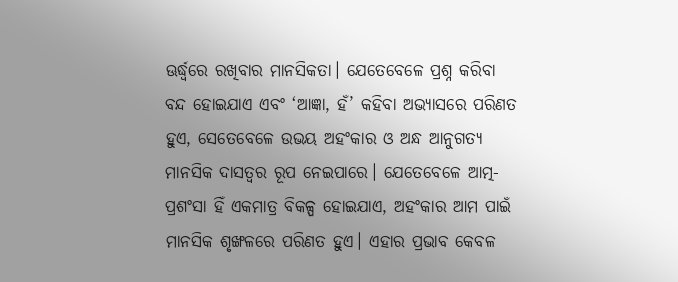ଊର୍ଦ୍ଧ୍ୱରେ ରଖିବାର ମାନସିକତା। ଯେତେବେଳେ ପ୍ରଶ୍ନ କରିବା ବନ୍ଦ ହୋଇଯାଏ ଏବଂ ‘ଆଜ୍ଞା, ହଁ’ କହିବା ଅଭ୍ୟାସରେ ପରିଣତ ହୁଏ, ସେତେବେଳେ ଉଭୟ ଅହଂକାର ଓ ଅନ୍ଧ ଆନୁଗତ୍ୟ ମାନସିକ ଦାସତ୍ୱର ରୂପ ନେଇପାରେ। ଯେତେବେଳେ ଆତ୍ମ-ପ୍ରଶଂସା ହିଁ ଏକମାତ୍ର ବିକଳ୍ପ ହୋଇଯାଏ, ଅହଂକାର ଆମ ପାଇଁ ମାନସିକ ଶୃଙ୍ଖଳରେ ପରିଣତ ହୁଏ। ଏହାର ପ୍ରଭାବ କେବଳ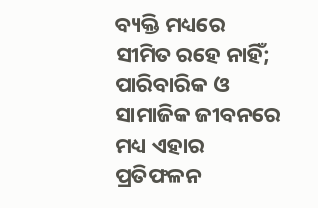ବ୍ୟକ୍ତି ମଧ୍ୟରେ ସୀମିତ ରହେ ନାହିଁ; ପାରିବାରିକ ଓ ସାମାଜିକ ଜୀବନରେ ମଧ୍ୟ ଏହାର ପ୍ରତିଫଳନ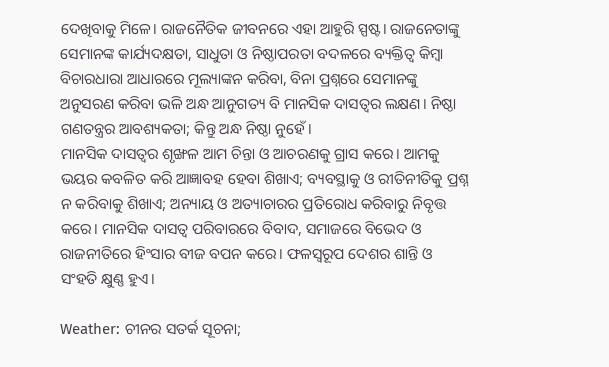ଦେଖିବାକୁ ମିଳେ। ରାଜନୈତିକ ଜୀବନରେ ଏହା ଆହୁରି ସ୍ପଷ୍ଟ। ରାଜନେତାଙ୍କୁ ସେମାନଙ୍କ କାର୍ଯ୍ୟଦକ୍ଷତା, ସାଧୁତା ଓ ନିଷ୍ଠାପରତା ବଦଳରେ ବ୍ୟକ୍ତିତ୍ୱ କିମ୍ବା ବିଚାରଧାରା ଆଧାରରେ ମୂଲ୍ୟାଙ୍କନ କରିବା, ବିନା ପ୍ରଶ୍ନରେ ସେମାନଙ୍କୁ ଅନୁସରଣ କରିବା ଭଳି ଅନ୍ଧ ଆନୁଗତ୍ୟ ବି ମାନସିକ ଦାସତ୍ୱର ଲକ୍ଷଣ। ନିଷ୍ଠା ଗଣତନ୍ତ୍ରର ଆବଶ୍ୟକତା; କିନ୍ତୁ ଅନ୍ଧ ନିଷ୍ଠା ନୁହେଁ।
ମାନସିକ ଦାସତ୍ୱର ଶୃଙ୍ଖଳ ଆମ ଚିନ୍ତା ଓ ଆଚରଣକୁ ଗ୍ରାସ କରେ। ଆମକୁ ଭୟର କବଳିତ କରି ଆଜ୍ଞାବହ ହେବା ଶିଖାଏ; ବ୍ୟବସ୍ଥାକୁ ଓ ରୀତିନୀତିକୁ ପ୍ରଶ୍ନ ନ କରିବାକୁ ଶିଖାଏ; ଅନ୍ୟାୟ ଓ ଅତ୍ୟାଚାରର ପ୍ରତିରୋଧ କରିବାରୁ ନିବୃତ୍ତ କରେ। ମାନସିକ ଦାସତ୍ୱ ପରିବାରରେ ବିବାଦ, ସମାଜରେ ବିଭେଦ ଓ ରାଜନୀତିରେ ହିଂସାର ବୀଜ ବପନ କରେ। ଫଳସ୍ବରୂପ ଦେଶର ଶାନ୍ତି ଓ ସଂହତି କ୍ଷୁଣ୍ଣ ହୁଏ।

Weather: ଚୀନର ସତର୍କ ସୂଚନା;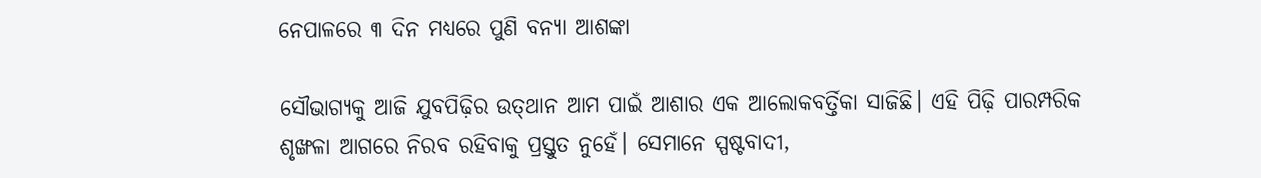ନେପାଳରେ ୩ ଦିନ ମଧ୍ୟରେ ପୁଣି ବନ୍ୟା ଆଶଙ୍କା

ସୌଭାଗ୍ୟକୁ ଆଜି ଯୁବପିଢ଼ିର ଉତ୍‌ଥାନ ଆମ ପାଇଁ ଆଶାର ଏକ ଆଲୋକବର୍ତ୍ତିକା ସାଜିଛି। ଏହି ପିଢ଼ି ପାରମ୍ପରିକ ଶୃଙ୍ଖଳା ଆଗରେ ନିରବ ରହିବାକୁ ପ୍ରସ୍ତୁତ ନୁହେଁ। ସେମାନେ ସ୍ପଷ୍ଟବାଦୀ,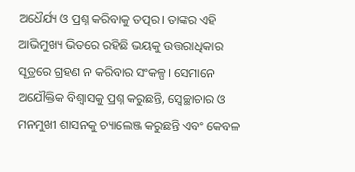ଅଧୈର୍ଯ୍ୟ ଓ ପ୍ରଶ୍ନ କରିବାକୁ ତତ୍ପର। ତାଙ୍କର ଏହି ଆଭିମୁଖ୍ୟ ଭିତରେ ରହିଛି ଭୟକୁ ଉତ୍ତରାଧିକାର ସୂତ୍ରରେ ଗ୍ରହଣ ନ କରିବାର ସଂକଳ୍ପ। ସେମାନେ ଅଯୌକ୍ତିକ ବିଶ୍ୱାସକୁ ପ୍ରଶ୍ନ କରୁଛନ୍ତି, ସ୍ବେଚ୍ଛାଚାର ଓ ମନମୁଖୀ ଶାସନକୁ ଚ୍ୟାଲେଞ୍ଜ କରୁଛନ୍ତି ଏବଂ କେବଳ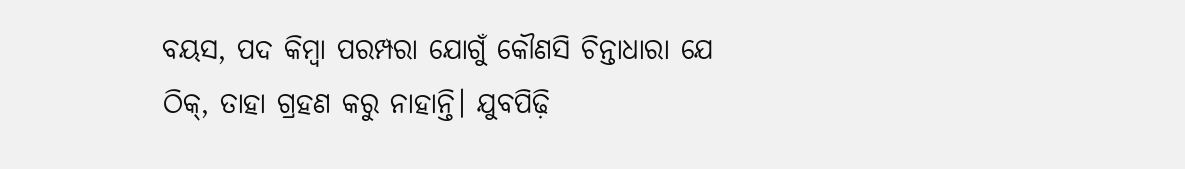ବୟସ, ପଦ କିମ୍ବା ପରମ୍ପରା ଯୋଗୁଁ କୌଣସି ଚିନ୍ତାଧାରା ଯେ ଠିକ୍, ତାହା ଗ୍ରହଣ କରୁ ନାହାନ୍ତି। ଯୁବପିଢ଼ି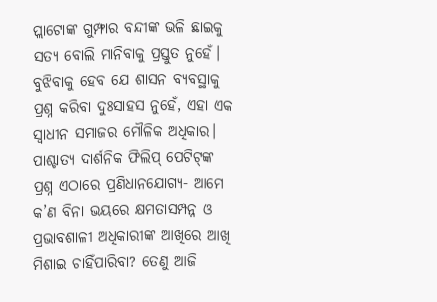ପ୍ଲାଟୋଙ୍କ ଗୁମ୍ଫାର ବନ୍ଦୀଙ୍କ ଭଳି ଛାଇକୁ ସତ୍ୟ ବୋଲି ମାନିବାକୁ ପ୍ରସ୍ତୁତ ନୁହେଁ।
ବୁଝିବାକୁ ହେବ ଯେ ଶାସନ ବ୍ୟବସ୍ଥାକୁ ପ୍ରଶ୍ନ କରିବା ଦୁଃସାହସ ନୁହେଁ, ଏହା ଏକ ସ୍ୱାଧୀନ ସମାଜର ମୌଳିକ ଅଧିକାର। ପାଶ୍ଚାତ୍ୟ ଦାର୍ଶନିକ ଫିଲିପ୍ ପେଟିଟ୍‌ଙ୍କ ପ୍ରଶ୍ନ ଏଠାରେ ପ୍ରଣିଧାନଯୋଗ୍ୟ- ଆମେ କ’ଣ ବିନା ଭୟରେ କ୍ଷମତାସମ୍ପନ୍ନ ଓ ପ୍ରଭାବଶାଳୀ ଅଧିକାରୀଙ୍କ ଆଖିରେ ଆଖି ମିଶାଇ ଚାହିଁପାରିବା? ତେଣୁ ଆଜି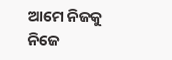ଆମେ ନିଜକୁ ନିଜେ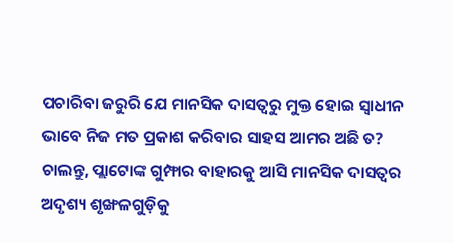ପଚାରିବା ଜରୁରି ଯେ ମାନସିକ ଦାସତ୍ୱରୁ ମୁକ୍ତ ହୋଇ ସ୍ୱାଧୀନ ଭାବେ ନିଜ ମତ ପ୍ରକାଶ କରିବାର ସାହସ ଆମର ଅଛି ତ? ଚାଲନ୍ତୁ, ପ୍ଲାଟୋଙ୍କ ଗୁମ୍ଫାର ବାହାରକୁ ଆସି ମାନସିକ ଦାସତ୍ୱର ଅଦୃଶ୍ୟ ଶୃଙ୍ଖଳଗୁଡ଼ିକୁ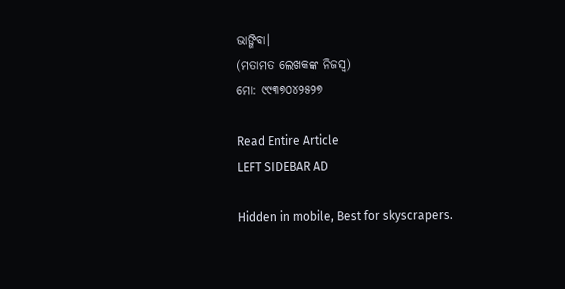ଭାଙ୍ଗିବା।
(ମତାମତ ଲେଖକଙ୍କ ନିଜସ୍ବ)
ମୋ: ୯୯୩୭୦୪୨୫୨୭

Read Entire Article
LEFT SIDEBAR AD

Hidden in mobile, Best for skyscrapers.